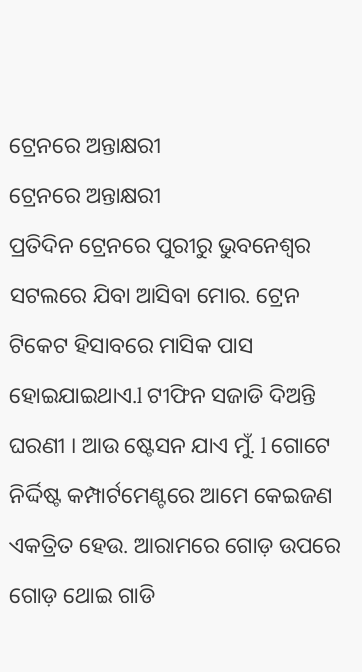ଟ୍ରେନରେ ଅନ୍ତାକ୍ଷରୀ
ଟ୍ରେନରେ ଅନ୍ତାକ୍ଷରୀ
ପ୍ରତିଦିନ ଟ୍ରେନରେ ପୁରୀରୁ ଭୁବନେଶ୍ୱର ସଟଲରେ ଯିବା ଆସିବା ମୋର. ଟ୍ରେନ ଟିକେଟ ହିସାବରେ ମାସିକ ପାସ ହୋଇଯାଇଥାଏ.l ଟୀଫିନ ସଜାଡି ଦିଅନ୍ତି ଘରଣୀ । ଆଉ ଷ୍ଟେସନ ଯାଏ ମୁଁ. l ଗୋଟେ ନିର୍ଦ୍ଦିଷ୍ଟ କମ୍ପାର୍ଟମେଣ୍ଟରେ ଆମେ କେଇଜଣ ଏକତ୍ରିତ ହେଉ. ଆରାମରେ ଗୋଡ଼ ଉପରେ ଗୋଡ଼ ଥୋଇ ଗାଡି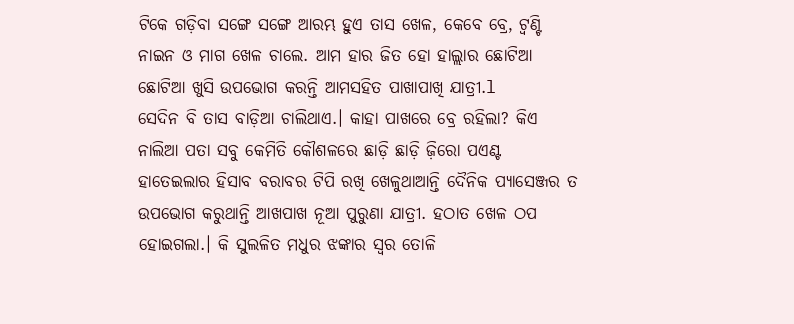ଟିକେ ଗଡ଼ିବା ସଙ୍ଗେ ସଙ୍ଗେ ଆରମ୍ଭ ହୁଏ ତାସ ଖେଳ, କେବେ ବ୍ରେ, ଟ୍ୱଣ୍ଟି ନାଇନ ଓ ମାଗ ଖେଳ ଚାଲେ. ଆମ ହାର ଜିତ ହୋ ହାଲ୍ଲାର ଛୋଟିଆ ଛୋଟିଆ ଖୁସି ଉପଭୋଗ କରନ୍ତି ଆମସହିତ ପାଖାପାଖି ଯାତ୍ରୀ.l
ସେଦିନ ବି ତାସ ବାଡ଼ିଆ ଚାଲିଥାଏ.। କାହା ପାଖରେ ବ୍ରେ ରହିଲା? କିଏ ନାଲିଆ ପତା ସବୁ କେମିତି କୌଶଳରେ ଛାଡ଼ି ଛାଡ଼ି ଜ଼ିରୋ ପଏଣ୍ଟ ହାତେଇଲାର ହିସାବ ବରାବର ଟିପି ରଖି ଖେଳୁଥାଆନ୍ତି ଦୈନିକ ପ୍ୟାସେଞ୍ଜର ତ ଉପଭୋଗ କରୁଥାନ୍ତି ଆଖପାଖ ନୂଆ ପୁରୁଣା ଯାତ୍ରୀ. ହଠାତ ଖେଳ ଠପ ହୋଇଗଲା.। କି ସୁଲଳିତ ମଧୁର ଝଙ୍କାର ସ୍ୱର ତୋଳି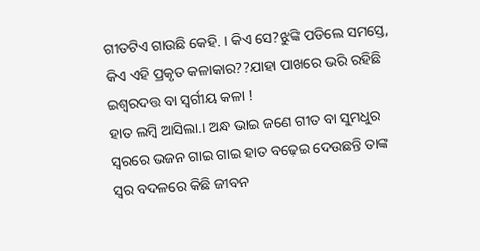ଗୀତଟିଏ ଗାଉଛି କେହି. । କିଏ ସେ?ଝୁଙ୍କି ପଡିଲେ ସମସ୍ତେ, କିଏ ଏହି ପ୍ରକୃତ କଳାକାର??ଯାହା ପାଖରେ ଭରି ରହିଛି ଇଶ୍ୱରଦତ୍ତ ବା ସ୍ବର୍ଗୀୟ କଳା !
ହାତ ଲମ୍ବି ଆସିଲା.। ଅନ୍ଧ ଭାଇ ଜଣେ ଗୀତ ବା ସୁମଧୁର ସ୍ୱରରେ ଭଜନ ଗାଇ ଗାଇ ହାତ ବଢ଼େଇ ଦେଉଛନ୍ତି ତାଙ୍କ ସ୍ୱର ବଦଳରେ କିଛି ଜୀବନ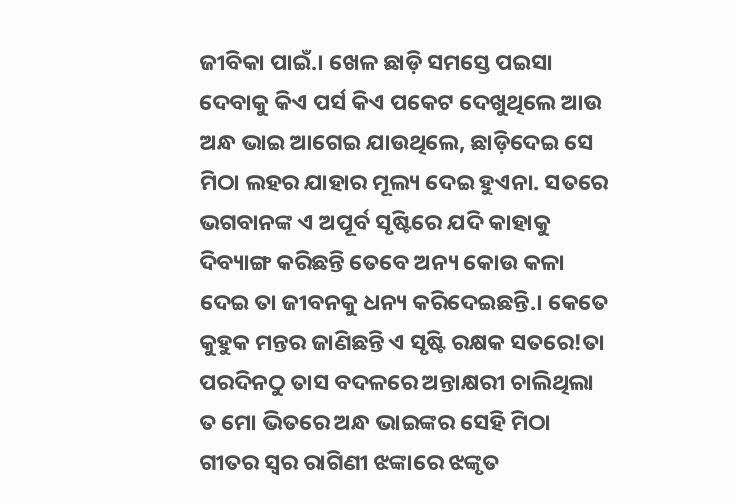ଜୀବିକା ପାଇଁ.। ଖେଳ ଛାଡ଼ି ସମସ୍ତେ ପଇସା ଦେବାକୁ କିଏ ପର୍ସ କିଏ ପକେଟ ଦେଖୁଥିଲେ ଆଉ ଅନ୍ଧ ଭାଇ ଆଗେଇ ଯାଉଥିଲେ, ଛାଡ଼ିଦେଇ ସେ ମିଠା ଲହର ଯାହାର ମୂଲ୍ୟ ଦେଇ ହୁଏନା. ସତରେ ଭଗବାନଙ୍କ ଏ ଅପୂର୍ବ ସୃଷ୍ଟିରେ ଯଦି କାହାକୁ ଦିବ୍ୟାଙ୍ଗ କରିଛନ୍ତି ତେବେ ଅନ୍ୟ କୋଉ କଳା ଦେଇ ତା ଜୀବନକୁ ଧନ୍ୟ କରିଦେଇଛନ୍ତି.। କେତେ କୁହୁକ ମନ୍ତର ଜାଣିଛନ୍ତି ଏ ସୃଷ୍ଟି ରକ୍ଷକ ସତରେ!ତା ପରଦିନଠୁ ତାସ ବଦଳରେ ଅନ୍ତାକ୍ଷରୀ ଚାଲିଥିଲା ତ ମୋ ଭିତରେ ଅନ୍ଧ ଭାଇଙ୍କର ସେହି ମିଠା ଗୀତର ସ୍ୱର ରାଗିଣୀ ଝଙ୍କାରେ ଝଙ୍କୃତ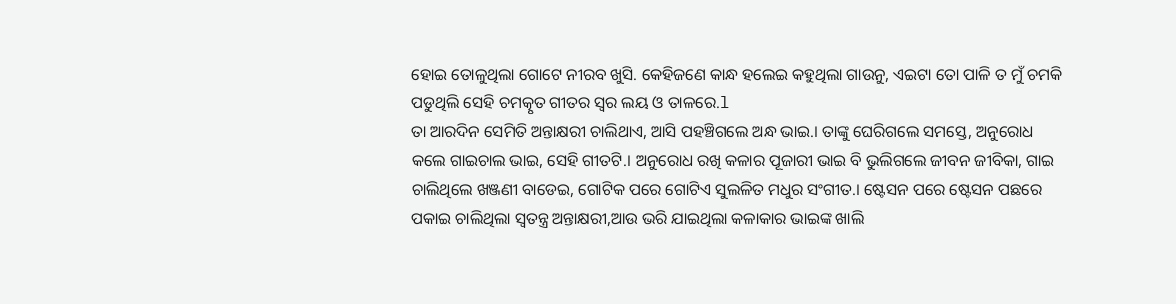ହୋଇ ତୋଳୁଥିଲା ଗୋଟେ ନୀରବ ଖୁସି. କେହିଜଣେ କାନ୍ଧ ହଲେଇ କହୁଥିଲା ଗାଉନୁ, ଏଇଟା ତୋ ପାଳି ତ ମୁଁ ଚମକି ପଡୁଥିଲି ସେହି ଚମତ୍କୃତ ଗୀତର ସ୍ୱର ଲୟ ଓ ତାଳରେ.l
ତା ଆରଦିନ ସେମିତି ଅନ୍ତାକ୍ଷରୀ ଚାଲିଥାଏ, ଆସି ପହଞ୍ଚିଗଲେ ଅନ୍ଧ ଭାଇ.। ତାଙ୍କୁ ଘେରିଗଲେ ସମସ୍ତେ, ଅନୁରୋଧ କଲେ ଗାଇଚାଲ ଭାଇ, ସେହି ଗୀତଟି.। ଅନୁରୋଧ ରଖି କଳାର ପୂଜାରୀ ଭାଇ ବି ଭୁଲିଗଲେ ଜୀବନ ଜୀବିକା, ଗାଇ ଚାଲିଥିଲେ ଖଞ୍ଜଣୀ ବାଡେଇ, ଗୋଟିକ ପରେ ଗୋଟିଏ ସୁଲଳିତ ମଧୁର ସଂଗୀତ.। ଷ୍ଟେସନ ପରେ ଷ୍ଟେସନ ପଛରେ ପକାଇ ଚାଲିଥିଲା ସ୍ୱତନ୍ତ୍ର ଅନ୍ତାକ୍ଷରୀ,ଆଉ ଭରି ଯାଇଥିଲା କଳାକାର ଭାଇଙ୍କ ଖାଲି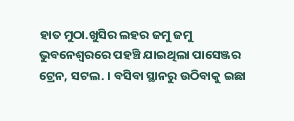ହାତ ମୁଠା.ଖୁସିର ଲହର ଜମୁ ଜମୁ ଭୁବନେଶ୍ୱରରେ ପହଞ୍ଚି ଯାଇଥିଲା ପାସେଞ୍ଜର ଟ୍ରେନ, ସଟଲ. । ବସିବା ସ୍ଥାନରୁ ଉଠିବାକୁ ଇଛା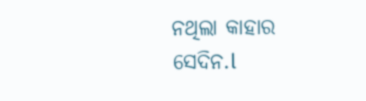ନଥିଲା କାହାର ସେଦିନ.l